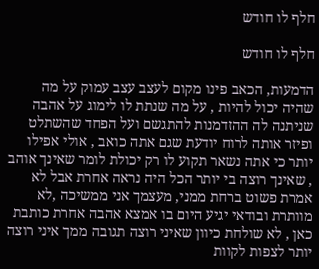חלף לו חודש

חלף לו חודש

הדמעות, הכאב פינו מקום לעצב עצב עמוק על מה שהיה יכול להיות , על מה שנתת לו לימוג על אהבה שניתנה לה ההזדמנות להתגשם ועל הפחד שהשתלט ופיזר אותה לרוח יודעת שגם אתה כואב , אולי אפילו יותר כי אתה נשאר תקוע לו רק יכולת לומר שאינך אוהב , שאינך רוצה בי יותר הכל היה נראה אחרת אבל לא אמרת פשוט ברחת ממני, מעצמך אני ממשיכה ,לא מוותרת ובודאי יגיע היום בו אמצא אהבה אחרת כותבת כאן , לא שולחת כיוון שאיני רוצה תגובה ממך איני רוצה יותר לצפות לקוות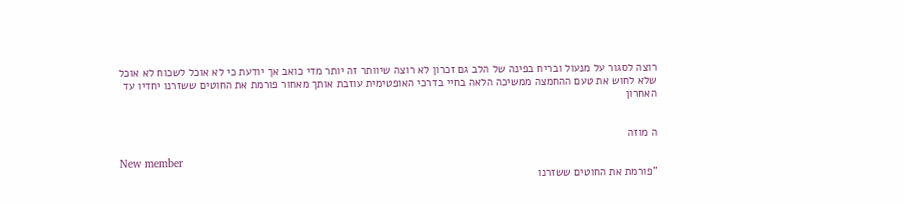רוצה לסגור על מנעול ובריח בפינה של הלב גם זכרון לא רוצה שיוותר זה יותר מדי כואב אך יודעת כי לא אוכל לשכוח לא אוכל שלא לחוש את טעם ההחמצה ממשיכה הלאה בחיי בדרכי האופטימית עוזבת אותך מאחור פורמת את החוטים ששזרנו יחדיו עד האחרון


ה מוזה

New member
"פורמת את החוטים ששזרנו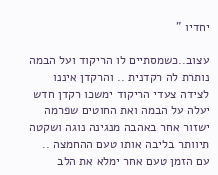יחדיו "

עצוב..כשמסתיים לו הריקוד ועל הבמה נותרת לה רקדנית .. והרקדן איננו לצידה צעדי הריקוד ימשכו רקדן חדש יעלה על הבמה ואת החוטים שפרמה ישזור אחר באהבה מנגינה נוגה ושקטה תיוותר בליבה אותו טעם ההחמצה .. עם הזמן טעם אחר ימלא את הלב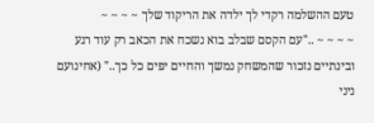טעם ההשלמה רקדי לך ילדה את הריקוד שלך ~ ~ ~ ~
~ ~ ~ ~ .."עם הקסם שבלב בוא נשכח את הכאב רק עוד רגע ובינתיים נזכור שהמשחק נמשך והחיים יפים כל כך.." (אחינועם ניני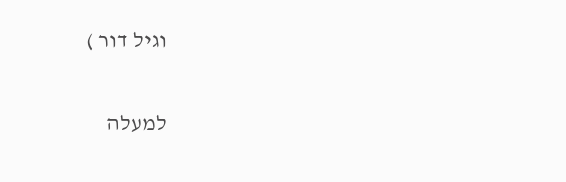וגיל דור )

למעלה